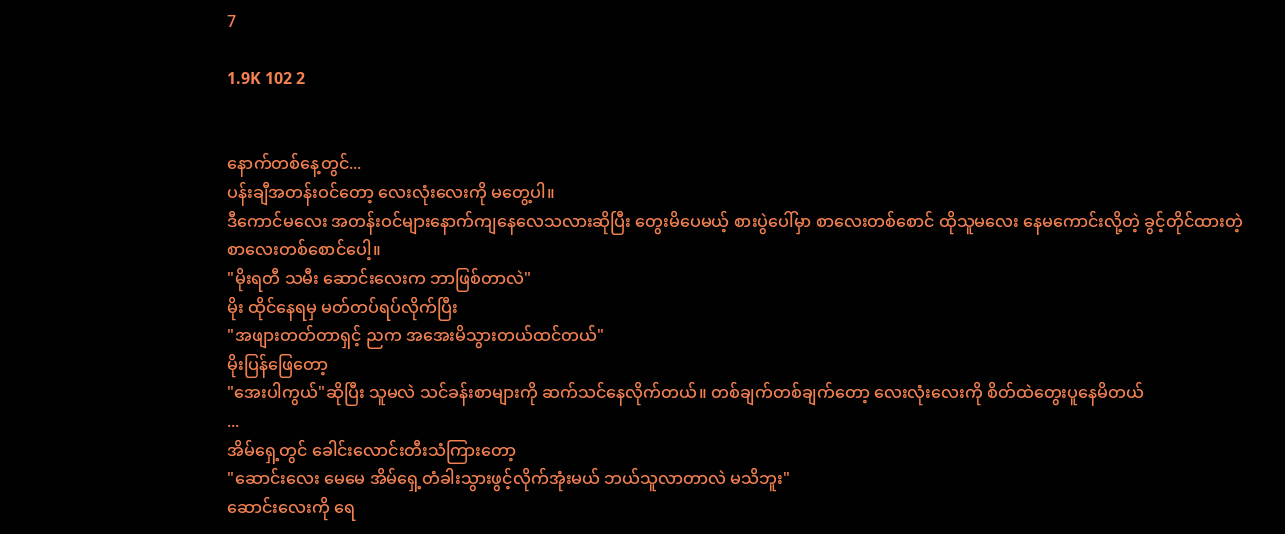7

1.9K 102 2


နောက်တစ်နေ့တွင်...
ပန်းချီအတန်းဝင်တော့ လေးလုံးလေးကို မတွေ့ပါ။
ဒီကောင်မလေး အတန်းဝင်များနောက်ကျနေလေသလားဆိုပြီး တွေးမိပေမယ့် စားပွဲပေါ်မှာ စာလေးတစ်စောင် ထိုသူမလေး နေမကောင်းလို့တဲ့ ခွင့်တိုင်ထားတဲ့ စာလေးတစ်စောင်ပေါ့။
"မိုးရတီ သမီး ဆောင်းလေးက ဘာဖြစ်တာလဲ"
မိုး ထိုင်နေရမှ မတ်တပ်ရပ်လိုက်ပြီး
"အဖျားတတ်တာရှင့် ညက အအေးမိသွားတယ်ထင်တယ်"
မိုးပြန်ဖြေတော့
"အေးပါကွယ်"ဆိုပြီး သူမလဲ သင်ခန်းစာများကို ဆက်သင်နေလိုက်တယ်။ တစ်ချက်တစ်ချက်တော့ လေးလုံးလေးကို စိတ်ထဲတွေးပူနေမိတယ်
...
အိမ်ရှေ့တွင် ခေါင်းလောင်းတီးသံကြားတော့
"ဆောင်းလေး မေမေ အိမ်ရှေ့တံခါးသွားဖွင့်လိုက်အုံးမယ် ဘယ်သူလာတာလဲ မသိဘူး"
ဆောင်းလေးကို ရေ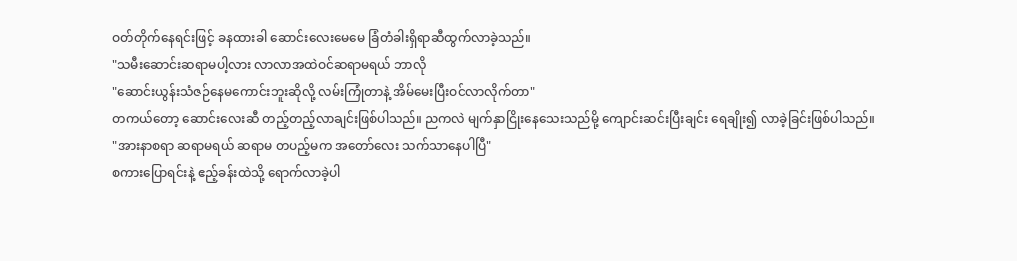ဝတ်တိုက်နေရင်းဖြင့် ခနထားခါ ဆောင်းလေးမေမေ ခြံတံခါးရှိရာဆီထွက်လာခဲ့သည်။
"သမီးဆောင်းဆရာမပါ့လား လာလာအထဲဝင်ဆရာမရယ် ဘာလို
"ဆောင်းယွန်းသံဇဉ်နေမကောင်းဘူးဆိုလို့ လမ်းကြုံတာနဲ့ အိမ်မေးပြီးဝင်လာလိုက်တာ"
တကယ်တော့ ဆောင်းလေးဆီ တည့်တည့်လာချင်းဖြစ်ပါသည်။ ညကလဲ မျက်နှာငြိုးနေသေးသည်မို့ ကျောင်းဆင်းပြီးချင်း ရေချိုး၍ လာခဲ့ခြင်းဖြစ်ပါသည်။
"အားနာစရာ ဆရာမရယ် ဆရာမ တပည့်မက အတော်လေး သက်သာနေပါပြီ"
စကားပြောရင်းနဲ့ ဧည့်ခန်းထဲသို့ ရောက်လာခဲ့ပါ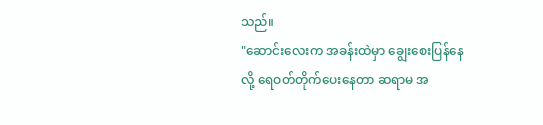သည်။
"ဆောင်းလေးက အခန်းထဲမှာ ချွေးစေးပြန်နေလို့ ရေဝတ်တိုက်ပေးနေတာ ဆရာမ အ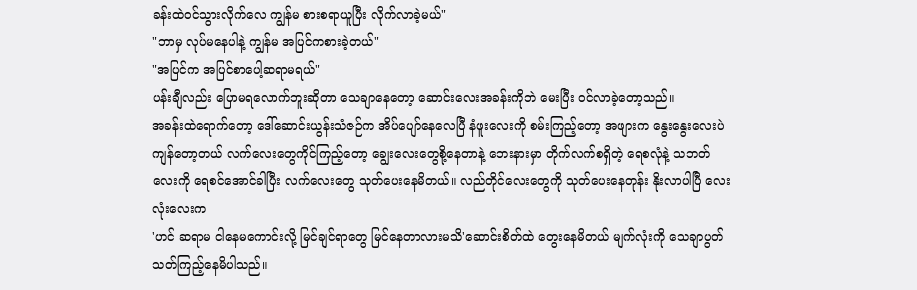ခန်းထဲဝင်သွားလိုက်လေ ကျွန်မ စားစရာယူပြီး လိုက်လာခဲ့မယ်"
"ဘာမှ လုပ်မနေပါနဲ့ ကျွန်မ အပြင်ကစားခဲ့တယ်"
"အပြင်က အပြင်စာပေါ့ဆရာမရယ်"
ပန်းချီလည်း ပြောမရလောက်ဘူးဆိုတာ သေချာနေတော့ ဆောင်းလေးအခန်းကိုဘဲ မေးပြီး ဝင်လာခဲ့တော့သည်။
အခန်းထဲရောက်တော့ ဒေါ်ဆောင်းယွန်းသံဇဉ်က အိပ်ပျော်နေလေပြီ နံဖူးလေးကို စမ်းကြည့်တော့ အဖျားက နွေးနွေးလေးပဲကျန်တော့တယ် လက်လေးတွေကိုင်ကြည့်တော့ ချွေးလေးတွေစို့နေတာနဲ့ ဘေးနားမှာ တိုက်လက်စရှိတဲ့ ရေစလုံနဲ့ သဘတ်လေးကို ရေစင်အောင်ခါပြီး လက်လေးတွေ သုတ်ပေးနေမိတယ်။ လည်တိုင်လေးတွေကို သုတ်ပေးနေတုန်း နိုးလာပါပြီ လေးလုံးလေးက
'ဟင် ဆရာမ ငါနေမကောင်းလို့ မြင်ချင်ရာတွေ မြင်နေတာလားမသိ'ဆောင်းစိတ်ထဲ တွေးနေမိတယ် မျက်လုံးကို သေချာပွတ်သတ်ကြည့်နေမိပါသည်။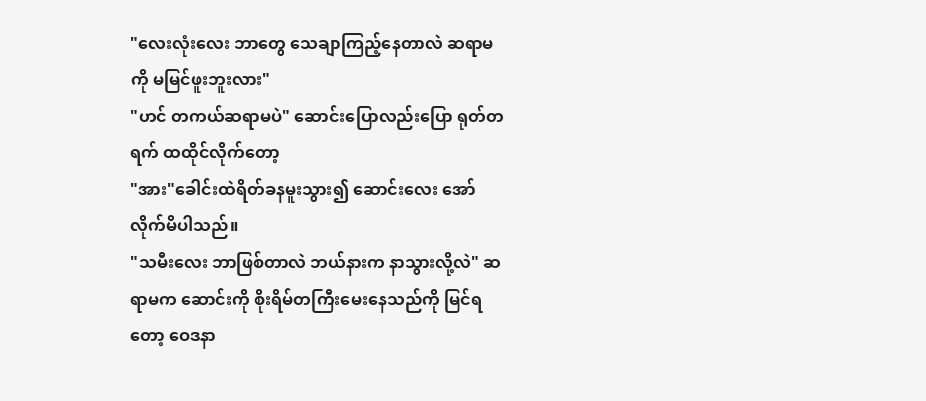"လေးလုံးလေး ဘာတွေ သေချာကြည့်နေတာလဲ ဆရာမကို မမြင်ဖူးဘူးလား"
"ဟင် တကယ်ဆရာမပဲ" ဆောင်းပြောလည်းပြော ရုတ်တရက် ထထိုင်လိုက်တော့ ‌
"အား"ခေါင်းထဲရိတ်ခနမူးသွား၍ ဆောင်းလေး အော်လိုက်မိပါသည်။
"သမီးလေး ဘာဖြစ်တာလဲ ဘယ်နားက နာသွားလို့လဲ" ဆရာမက ဆောင်းကို စိုးရိမ်တကြီးမေးနေသည်ကို မြင်ရတော့ ဝေဒနာ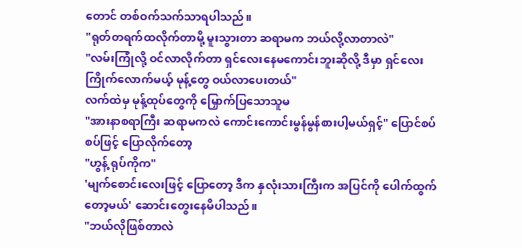တောင် တစ်ဝက်သက်သာရပါသည်။
"ရုတ်တရက်ထလိုက်တာမို့ မူးသွားတာ ဆရာမက ဘယ်လို့လာတာလဲ"
"လမ်းကြုံလို့ ဝင်လာလိုက်တာ ရှင်လေးနေမကောင်းဘူးဆိုလို့ ဒီမှာ ရှင်လေးကြိုက်လောက်မယ့် မုန့်တွေ ဝယ်လာပေးတယ်"
လက်ထဲမှ မုန့်ထုပ်တွေကို မြှောက်ပြသောသူမ
"အားနာစရာကြီး ဆရာမကလဲ ကောင်းကောင်းမွန်မွန်စားပါ့မယ်ရှင့်" ပြောင်စပ်စပ်ဖြင့် ပြောလိုက်တော့
"ဟွန့် ရုပ်ကိုက"
'မျက်စောင်းလေးဖြင့် ပြောတော့ ဒီက နှလုံးသားကြီးက အပြင်ကို ပေါက်ထွက်တော့မယ်' ဆောင်းတွေးနေမိပါသည်။
"ဘယ်လိုဖြစ်တာလဲ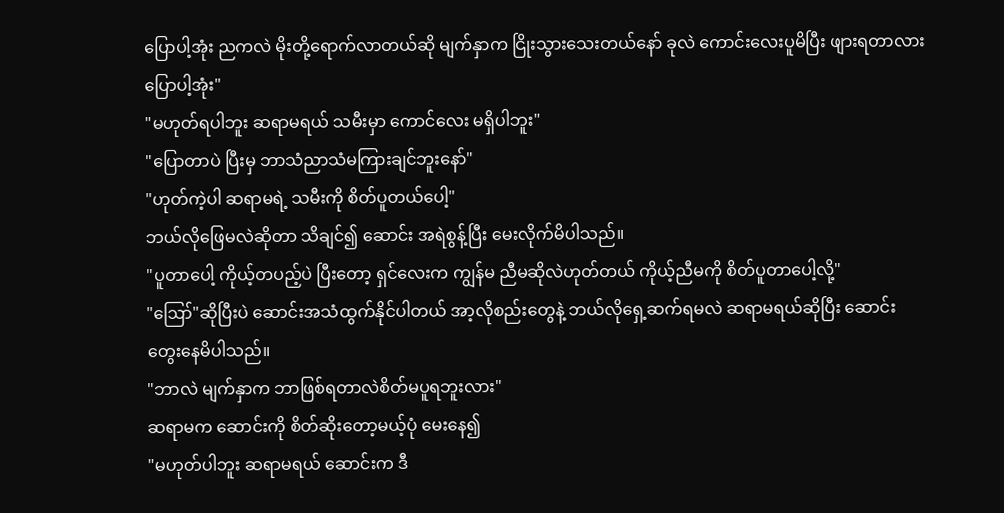ပြောပါ့အုံး ညကလဲ မိုးတို့ရောက်လာတယ်ဆို မျက်နှာက ငြိုးသွားသေးတယ်နော် ခုလဲ ကောင်းလေးပူမိပြီး ဖျားရတာလား ပြောပါ့အုံး"
"မဟုတ်ရပါဘူး ဆရာမရယ် သမီးမှာ ကောင်လေး မရှိပါဘူး"
"ပြောတာပဲ ပြီးမှ ဘာသံညာသံမကြားချင်ဘူးနော်"
"ဟုတ်ကဲ့ပါ ဆရာမရဲ့ သမီးကို စိတ်ပူတယ်ပေါ့"
ဘယ်လိုဖြေမလဲဆိုတာ သိချင်၍ ဆောင်း အရဲစွန့်ပြီး မေးလိုက်မိပါသည်။
"ပူတာပေါ့ ကိုယ့်တပည့်ပဲ ပြီးတော့ ရှင်လေးက ကျွန်မ ညီမဆိုလဲဟုတ်တယ် ကိုယ့်ညီမကို စိတ်ပူတာပေါ့လို့"
"ဪ"ဆိုပြီးပဲ ဆောင်းအသံထွက်နိုင်ပါတယ် အာ့လိုစည်းတွေနဲ့ ဘယ်လိုရှေ့ဆက်ရမလဲ ဆရာမရယ်ဆိုပြီး ဆောင်းတွေးနေမိပါသည်။
"ဘာလဲ မျက်နှာက ဘာဖြစ်ရတာလဲစိတ်မပူရဘူးလား"
ဆရာမက ဆောင်းကို စိတ်ဆိုးတော့မယ့်ပုံ မေးနေ၍
"မဟုတ်ပါဘူး ဆရာမရယ် ဆောင်းက ဒီ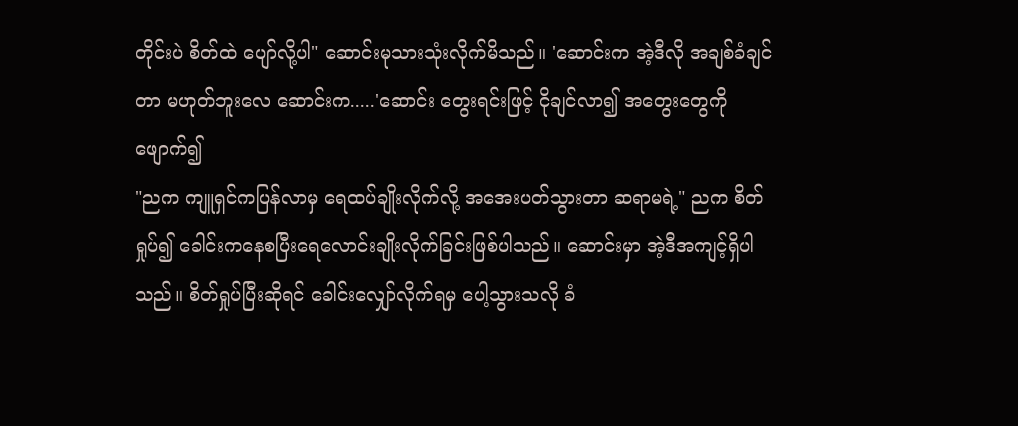တိုင်းပဲ စိတ်ထဲ ပျော်လို့ပါ" ဆောင်းမုသားသုံးလိုက်မိသည်။ 'ဆောင်းက အဲ့ဒီလို အချစ်ခံချင်တာ မဟုတ်ဘူးလေ ဆောင်းက.....'ဆောင်း တွေးရင်းဖြင့် ငိုချင်လာ၍ အတွေးတွေကို ဖျောက်၍
"ညက ကျူရှင်ကပြန်လာမှ ရေထပ်ချိုးလိုက်လို့ အအေးပတ်သွားတာ ဆရာမရဲ့" ညက စိတ်ရှုပ်၍ ခေါင်းကနေစပြီးရေလောင်းချိုးလိုက်ခြင်းဖြစ်ပါသည်။ ဆောင်းမှာ အဲ့ဒီအကျင့်ရှိပါသည်။ စိတ်ရှုပ်ပြီးဆိုရင် ခေါင်းလျှော်လိုက်ရမှ ပေါ့သွားသလို ခံ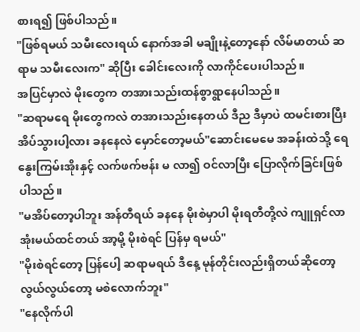စားရ၍ ဖြစ်ပါသည်။
"ဖြစ်ရမယ် သမီးလေးရယ် နောက်အခါ မချိုးနဲ့တော့နော် လိမ်မာတယ် ဆရာမ သမီးလေးက" ဆိုပြီး ခေါင်းလေးကို လာကိုင်ပေးပါသည်။
အပြင်မှာလဲ မိုးတွေက တအားသည်းထန်စွာရွာနေပါသည်။
"ဆရာမရေ မိုးတွေကလဲ တအားသည်းနေတယ် ဒီည ဒီမှာပဲ ထမင်းစားပြီး အိပ်သွားပါ့လား ခနနေလဲ မှောင်တော့မယ်"ဆောင်းမေမေ အခန်းထဲသို့ ရေနွေးကြမ်းအိုးနှင့် လက်ဖက်ဗန်း မ လာ၍ ဝင်လာပြီး ပြောလိုက်ခြင်းဖြစ်ပါသည်။
"မအိပ်တော့ပါဘူး အန်တီရယ် ခနနေ မိုးစဲမှာပါ မိုးရတီတို့လဲ ကျူရှင်လာအုံးမယ်ထင်တယ် အာ့မို့ မိုးစဲရင် ပြန်မှ ရမယ်"
"မိုးစဲရင်တော့ ပြန်ပေါ့ ဆရာမရယ် ဒီနေ့ မုန်တိုင်းလည်းရှိတယ်‌ဆိုတော့ လွယ်လွယ်တော့ မစဲလောက်ဘူး"
"နေလိုက်ပါ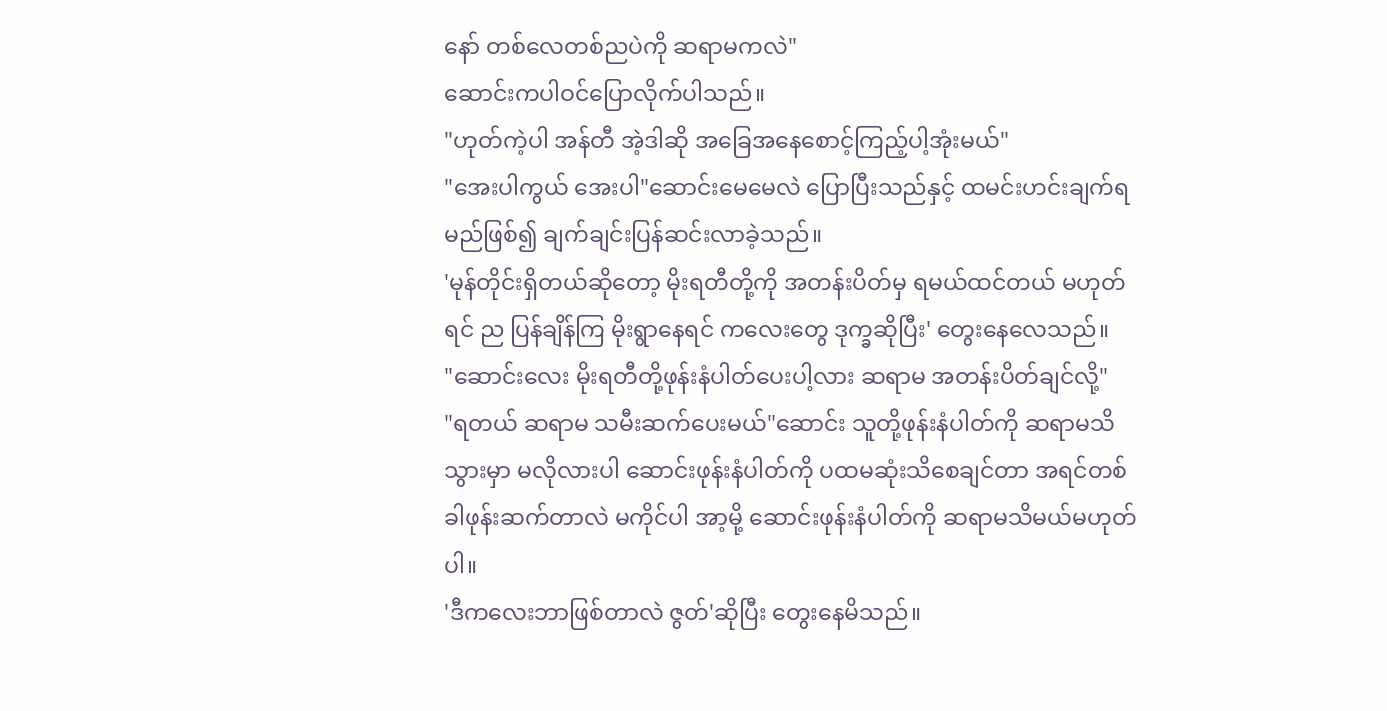နော် တစ်လေတစ်ညပဲကို ဆရာမကလဲ"
ဆောင်းကပါဝင်ပြောလိုက်ပါသည်။
"ဟုတ်ကဲ့ပါ အန်တီ အဲ့ဒါဆို အခြေအနေစောင့်ကြည့်ပါ့အုံးမယ်"
"အေးပါကွယ် အေးပါ"ဆောင်းမေမေလဲ ပြောပြီးသည်နှင့် ထမင်းဟင်းချက်ရမည်ဖြစ်၍ ချက်ချင်းပြန်ဆင်းလာခဲ့သည်။
'မုန်တိုင်းရှိတယ်ဆိုတော့ မိုးရတီတို့ကို အတန်းပိတ်မှ ရမယ်ထင်တယ် မဟုတ်ရင် ည ပြန်ချိန်ကြ မိုးရွာနေရင် ကလေးတွေ ဒုက္ခဆိုပြီး' တွေးနေလေသည်။
"ဆောင်းလေး မိုးရတီတို့ဖုန်းနံပါတ်ပေးပါ့လား ဆရာမ အတန်းပိတ်ချင်လို့"
"ရတယ် ဆရာမ သမီးဆက်ပေးမယ်"ဆောင်း သူတို့ဖုန်းနံပါတ်ကို ဆရာမသိသွားမှာ မလိုလားပါ ဆောင်းဖုန်းနံပါတ်ကို ပထမဆုံးသိစေချင်တာ အရင်တစ်ခါဖုန်းဆက်တာလဲ မကိုင်ပါ အာ့မို့ ဆောင်းဖုန်းနံပါတ်ကို ဆရာမသိမယ်မဟုတ်ပါ။
'ဒီကလေးဘာဖြစ်တာလဲ ဇွတ်'ဆိုပြီး တွေးနေမိသည်။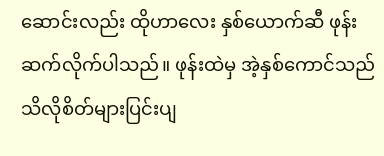ဆောင်းလည်း ထိုဟာလေး နှစ်ယောက်ဆီ ဖုန်းဆက်လိုက်ပါသည်။ ဖုန်းထဲမှ အဲ့နှစ်ကောင်သည် သိလိုစိတ်များပြင်းပျ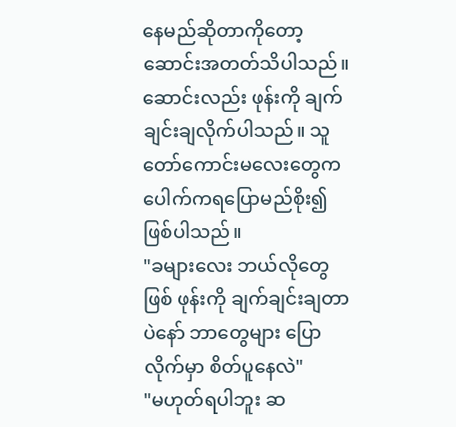နေမည်ဆိုတာကိုတော့ ဆောင်းအတတ်သိပါသည်။ ဆောင်းလည်း ဖုန်းကို ချက်ချင်းချလိုက်ပါသည်။ သူတော်ကောင်းမလေးတွေက ပေါက်ကရပြောမည်စိုး၍ ဖြစ်ပါသည်။
"ခများလေး ဘယ်လိုတွေ ဖြစ် ဖုန်းကို ချက်ချင်းချတာပဲနော် ဘာတွေများ ပြောလိုက်မှာ စိတ်ပူနေလဲ"
"မဟုတ်ရပါဘူး ဆ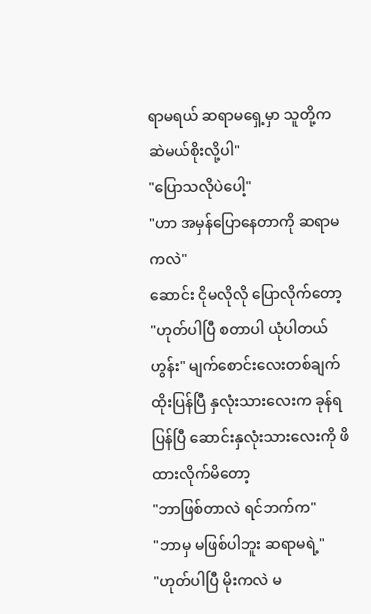ရာမရယ် ဆရာမရှေ့မှာ သူတို့က ဆဲမယ်စိုးလို့ပါ"
"ပြောသလိုပဲပေါ့"
"ဟာ အမှန်ပြောနေတာကို ဆရာမကလဲ"
ဆောင်း ငိုမလိုလို ပြောလိုက်တော့
"ဟုတ်ပါပြီ စတာပါ ယုံပါတယ် ဟွန်း" မျက်စောင်းလေးတစ်ချက် ထိုးပြန်ပြီ နှလုံးသားလေးက ခုန်ရပြန်ပြီ ဆောင်းနှလုံးသားလေးကို ဖိထားလိုက်မိတော့
"ဘာဖြစ်တာလဲ ရင်ဘက်က"
"ဘာမှ မဖြစ်ပါဘူး ဆရာမရဲ့"
"ဟုတ်ပါပြီ မိုးကလဲ မ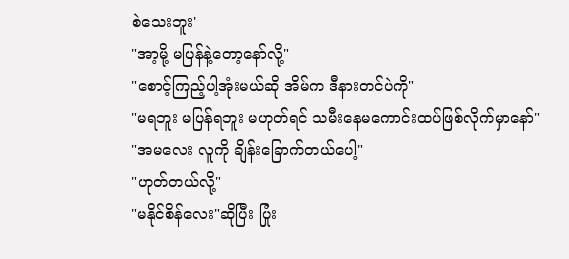စဲသေးဘူး'
"အာ့မို့ မပြန်နဲ့တော့နော်လို့"
"စောင့်ကြည့်ပါ့အုံးမယ်ဆို အိမ်က ဒီနားတင်ပဲကို"
"မရဘူး မပြန်ရဘူး မဟုတ်ရင် သမီးနေမကောင်းထပ်ဖြစ်လိုက်မှာနော်"
"အမလေး လူကို ချိန်းခြောက်တယ်ပေါ့"
"ဟုတ်တယ်လို့"
"မနိုင်စိန်လေး"ဆိုပြီး ပြုံး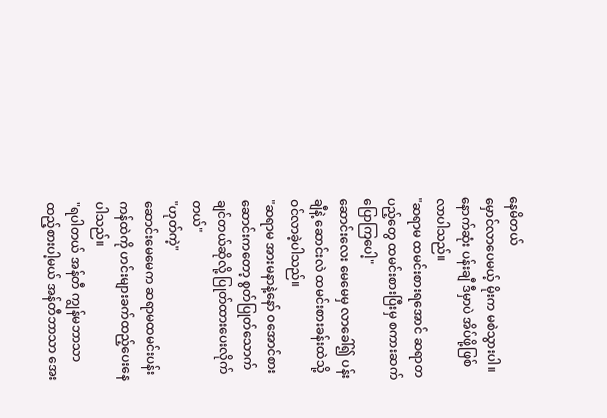နေမိတယ်
မှောင်လာပေမယ့် မိုးက မစဲသွားပါ။
နောက်ဆုံး ပန်းချီ ဒီမှာပဲ အိပ်ဖို့ဖြစ်လာပါသည်။
"ဆရာမ ထမင်းစားရအောင် ဆရာတပည့်တွေ ထမင်းစားပြီးမှ စကားဆက်ပြောကြပေါ့"
ဆောင်းလေး မေမေမှ လာခေါ်၍ ပန်းချီနဲ့ ဆောင်းလဲ ထမင်းစားခန်းထဲသို့ ဝင်လာခဲ့ပါသည်။
"ဆရာမ အားမနာနဲ့နော် ဝအောင်စား ဆောင်းကတော့ စွတ်ပြုတ်သောက်ချင်တယ်ဆိုလို့ ပြုတ်ထားပေးလိုက်တယ်"
"ဟုတ်ကဲ့"
ဆောင်းမေမေက ဆရာမထမင်းပန်းကန်ထဲကို ဟင်းများခက်ထည့်ပေးနေပါသည်။
"ရပါတယ် အန်တီ ကျွန်မဘာသာထည့်စားပါ့မယ် အန်တီဘာသာ အေး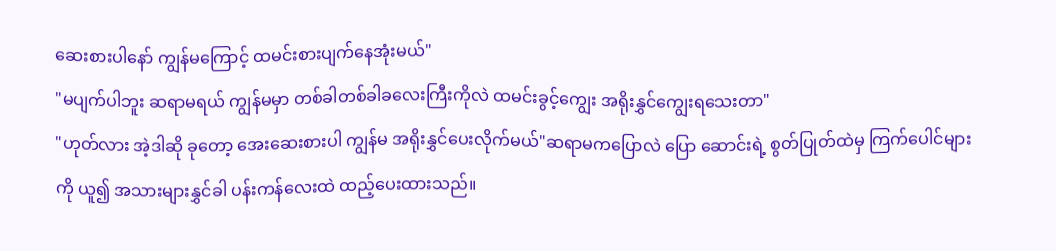ဆေးစားပါနော် ကျွန်မကြောင့် ထမင်းစားပျက်နေအုံးမယ်"
"မပျက်ပါဘူး ဆရာမရယ် ကျွန်မမှာ တစ်ခါတစ်ခါခလေးကြီးကိုလဲ ထမင်းခွင့်ကျွေး အရိုးနွှင်ကျွေးရသေးတာ"
"ဟုတ်လား အဲ့ဒါဆို ခုတော့ အေးဆေးစားပါ ကျွန်မ အရိုးနွှင်ပေးလိုက်မယ်"ဆရာမကပြောလဲ ပြော ဆောင်းရဲ့ စွတ်ပြုတ်ထဲမှ ကြက်ပေါင်များကို ယူ၍ အသားများနွှင်ခါ ပန်းကန်လေးထဲ ထည့်ပေးထားသည်။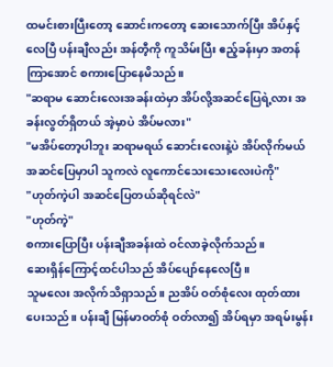ထမင်းစားပြီးတော့ ဆောင်းကတော့ ဆေးသောက်ပြီး အိပ်နှင့်လေပြီ ပန်းချီလည်း အန်တီ့ကို ကူသိမ်းပြီး ဧည့်ခန်းမှာ အတန်ကြာအောင် စကားပြောနေမိသည်။
"ဆရာမ ဆောင်းလေးအခန်းထဲမှာ အိပ်လို့အဆင်ပြေရဲ့လား အခန်းလွတ်ရှိတယ် အဲ့မှာပဲ အိပ်မလား"
"မအိပ်တော့ပါဘူး ဆရာမရယ် ဆောင်းလေးနဲ့ပဲ အိပ်လိုက်မယ် အဆင်ပြေမှာပါ သူကလဲ လူကောင်သေးသေးလေးပဲကို"
"ဟုတ်ကဲ့ပါ အဆင်ပြေတယ်ဆိုရင်လဲ"
"ဟုတ်ကဲ့"
စကားပြောပြီး ပန်းချီအခန်းထဲ ဝင်လာခဲ့လိုက်သည်။
ဆေးရှိန်ကြောင့်ထင်ပါသည် အိပ်ပျော်နေလေပြီ။
သူမလေး အလိုက်သိရှာသည်။ ညအိပ် ဝတ်စုံလေး ထုတ်ထားပေးသည်။ ပန်းချီ မြန်မာဝတ်စုံ ဝတ်လာ၍ အိပ်ရမှာ အရမ်းမွန်း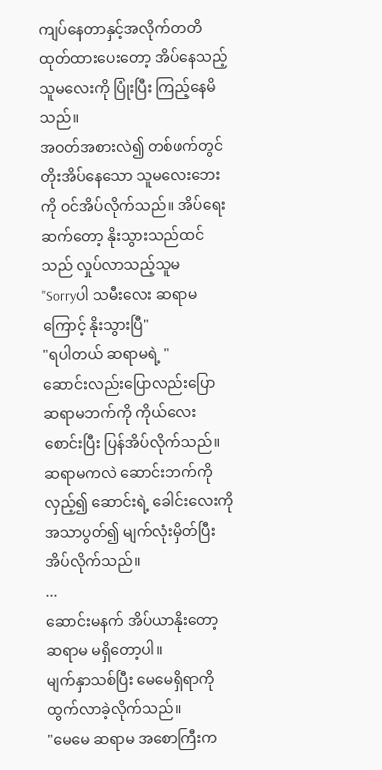ကျပ်နေတာနှင့်အလိုက်တတိထုတ်ထားပေးတော့ အိပ်နေသည့် သူမလေးကို ပြုံးပြီး ကြည့်နေမိသည်။
အဝတ်အစားလဲ၍ တစ်ဖက်တွင် တိုးအိပ်နေသော သူမလေးဘေးကို ဝင်အိပ်လိုက်သည်။ အိပ်ရေးဆက်တော့ နိုးသွားသည်ထင်သည် လှုပ်လာသည့်သူမ
"Sorryပါ သမီးလေး ဆရာမကြောင့် နိုးသွားပြီ"
"ရပါတယ် ဆရာမရဲ့ "
ဆောင်း‌လည်းပြောလည်းပြော ဆရာမဘက်ကို ကိုယ်လေးစောင်းပြီး ပြန်အိပ်လိုက်သည်။
ဆရာမကလဲ ဆောင်းဘက်ကို လှည့်၍ ဆောင်းရဲ့ ခေါင်းလေးကို အသာပွတ်၍ မျက်လုံးမှိတ်ပြီးအိပ်လိုက်သည်။
...
ဆောင်းမနက် အိပ်ယာနိုးတော့ ဆရာမ မရှိတော့ပါ။
မျက်နှာသစ်ပြီး မေမေရှိရာကို ထွက်လာခဲ့လိုက်သည်။
"မေမေ ဆရာမ အစောကြီးက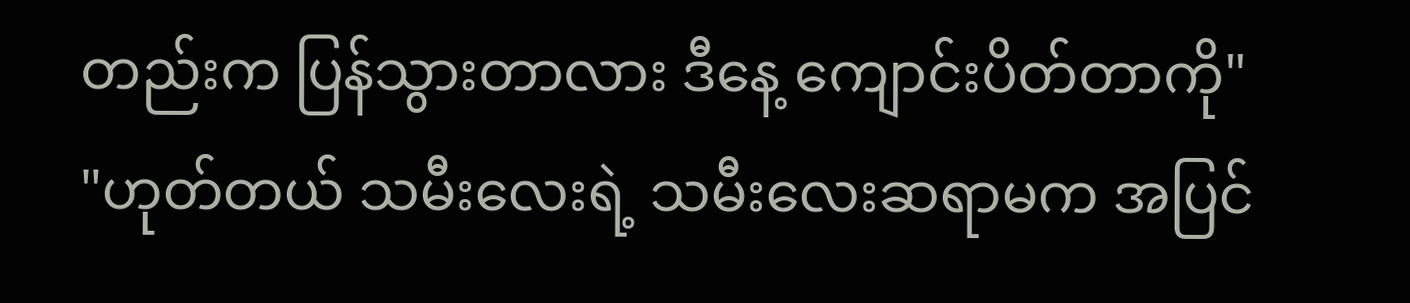တည်းက ပြန်သွားတာလား ဒီနေ့ ကျောင်းပိတ်တာကို"
"ဟုတ်တယ် သမီးလေးရဲ့ သမီးလေးဆရာမက အပြင်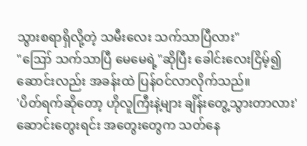သွားစရာရှိလို့တဲ့ သမီးလေး သက်သာပြီလား"
"ဪ သက်သာပြီ မေမေရဲ့"ဆိုပြီး ခေါင်းလေးငြိမ့်၍ ဆောင်းလည်း အခန်းထဲ ပြန်ဝင်လာလိုက်သည်။
'ပိတ်ရက်ဆိုတော့ ဟိုလူကြီးနဲ့များ ချိန်းတွေ့သွားတာလား' ဆောင်းတွေးရင်း အ‌တွေးတွေက သတ်နေ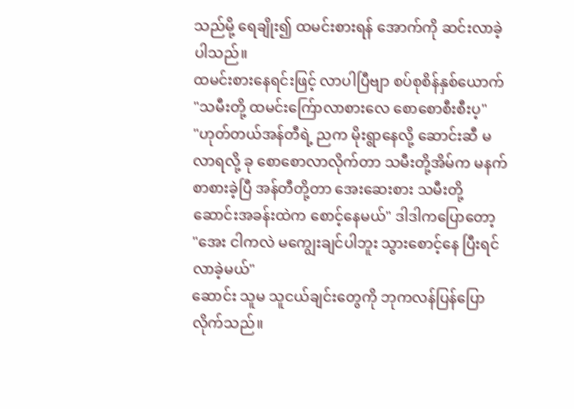သည်မို့ ရေချိုး၍ ထမင်းစားရန် အောက်ကို ဆင်းလာခဲ့ပါသည်။
ထမင်းစားနေရင်းဖြင့် လာပါပြီဗျာ စပ်စုစိန်နှစ်ယောက်
"သမီးတို့ ထမင်းက်ြောလာစားလေ စောစောစီးစီးပ့"
"ဟုတ်တယ်အန်တီရဲ့ ညက မိုးရွာနေလို့ ဆောင်းဆီ မလာရလို့ ခု စောစောလာလိုက်တာ ‌သမီးတို့အိမ်က မနက်စာစားခဲ့ပြီ အန်တီတို့တာ အေးဆေးစား သမီးတို့ ဆောင်းအခန်းထဲက စောင့်နေမယ်" ဒါဒါကပြောတော့
"အေး ငါကလဲ မကျွေးချင်ပါဘူး သွားစောင့်နေ ပြီးရင် လာခဲ့မယ်"
ဆောင်း သူမ သူငယ်ချင်းတွေကို ဘုကလန်ပြန်ပြောလိုက်သည်။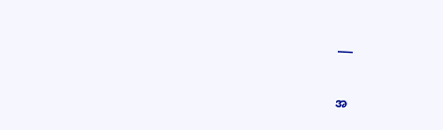___


အ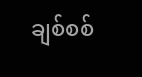ချစ်စစ်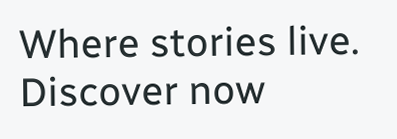Where stories live. Discover now